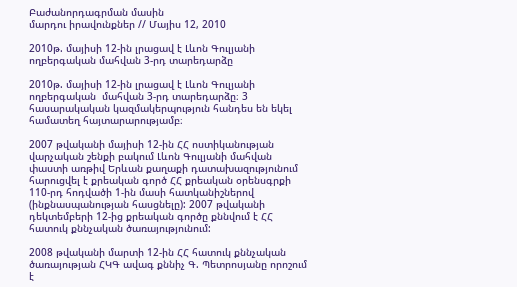Բաժանորդագրման մասին
մարդու իրավունքներ // Մայիս 12, 2010

2010թ. մայիսի 12-ին լրացավ է Լևոն Գուլյանի ողբերգական մահվան 3-րդ տարեդարձը

2010թ. մայիսի 12-ին լրացավ է Լևոն Գուլյանի ողբերգական  մահվան 3-րդ տարեդարձը։ 3 հասարակական կազմակերպություն հանդես են եկել համատեղ հայտարարությամբ։

2007 թվականի մայիսի 12-ին ՀՀ ոստիկանության վարչական շենքի բակում Լևոն Գուլյանի մահվան փաստի առթիվ Երևան քաղաքի դատախազությունում հարուցվել է քրեական գործ ՀՀ քրեական օրենսգրքի 110-րդ հոդվածի 1-ին մասի հատկանիշներով (ինքնասպանության հասցնելը): 2007 թվականի դեկտեմբերի 12-ից քրեական գործը քննվում է ՀՀ հատուկ քննչական ծառայությունում:

2008 թվականի մարտի 12-ին ՀՀ հատուկ քննչական ծառայության ՀԿԳ ավագ քննիչ Գ. Պետրոսյանը որոշում է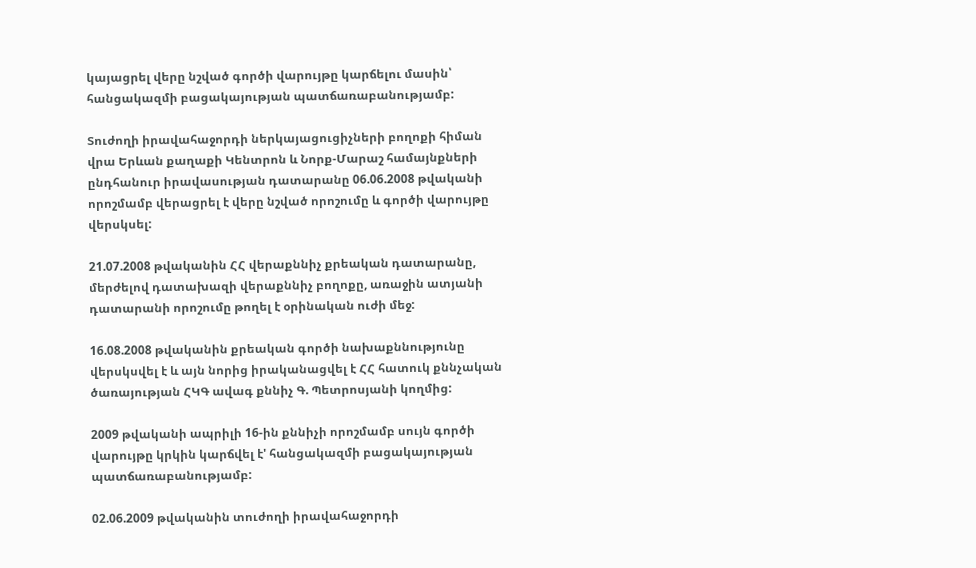կայացրել վերը նշված գործի վարույթը կարճելու մասին՝ հանցակազմի բացակայության պատճառաբանությամբ:

Տուժողի իրավահաջորդի ներկայացուցիչների բողոքի հիման վրա Երևան քաղաքի Կենտրոն և Նորք-Մարաշ համայնքների ընդհանուր իրավասության դատարանը 06.06.2008 թվականի որոշմամբ վերացրել է վերը նշված որոշումը և գործի վարույթը վերսկսել:

21.07.2008 թվականին ՀՀ վերաքննիչ քրեական դատարանը, մերժելով դատախազի վերաքննիչ բողոքը, առաջին ատյանի դատարանի որոշումը թողել է օրինական ուժի մեջ:

16.08.2008 թվականին քրեական գործի նախաքննությունը վերսկսվել է և այն նորից իրականացվել է ՀՀ հատուկ քննչական ծառայության ՀԿԳ ավագ քննիչ Գ. Պետրոսյանի կողմից:

2009 թվականի ապրիլի 16-ին քննիչի որոշմամբ սույն գործի վարույթը կրկին կարճվել է' հանցակազմի բացակայության պատճառաբանությամբ:

02.06.2009 թվականին տուժողի իրավահաջորդի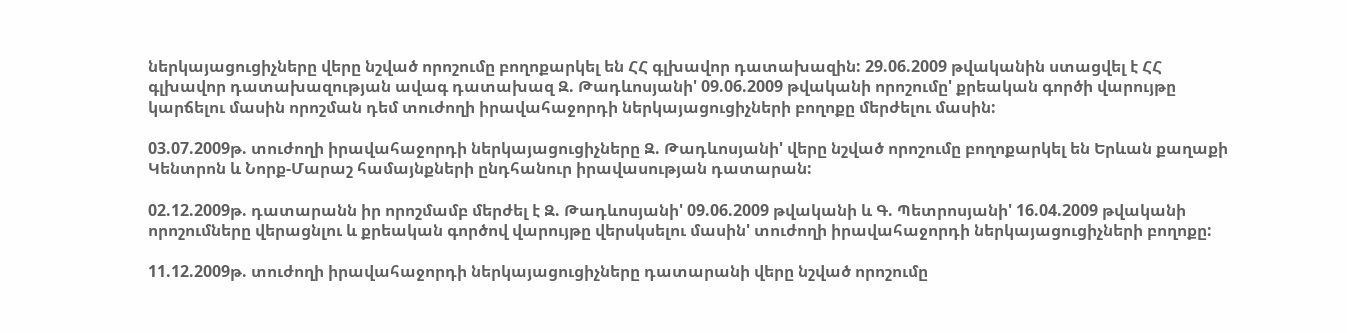ներկայացուցիչները վերը նշված որոշումը բողոքարկել են ՀՀ գլխավոր դատախազին: 29.06.2009 թվականին ստացվել է ՀՀ գլխավոր դատախազության ավագ դատախազ Զ. Թադևոսյանի' 09.06.2009 թվականի որոշումը' քրեական գործի վարույթը կարճելու մասին որոշման դեմ տուժողի իրավահաջորդի ներկայացուցիչների բողոքը մերժելու մասին:

03.07.2009թ. տուժողի իրավահաջորդի ներկայացուցիչները Զ. Թադևոսյանի' վերը նշված որոշումը բողոքարկել են Երևան քաղաքի Կենտրոն և Նորք-Մարաշ համայնքների ընդհանուր իրավասության դատարան:

02.12.2009թ. դատարանն իր որոշմամբ մերժել է Զ. Թադևոսյանի' 09.06.2009 թվականի և Գ. Պետրոսյանի' 16.04.2009 թվականի որոշումները վերացնլու և քրեական գործով վարույթը վերսկսելու մասին' տուժողի իրավահաջորդի ներկայացուցիչների բողոքը:

11.12.2009թ. տուժողի իրավահաջորդի ներկայացուցիչները դատարանի վերը նշված որոշումը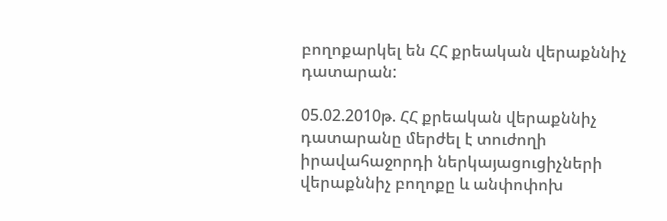բողոքարկել են ՀՀ քրեական վերաքննիչ դատարան:

05.02.2010թ. ՀՀ քրեական վերաքննիչ դատարանը մերժել է տուժողի իրավահաջորդի ներկայացուցիչների վերաքննիչ բողոքը և անփոփոխ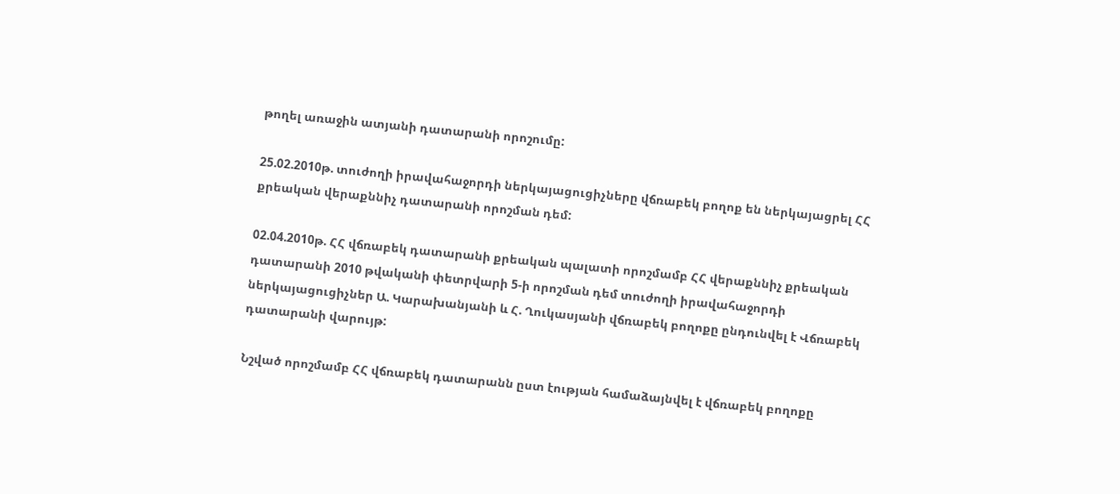թողել առաջին ատյանի դատարանի որոշումը:

25.02.2010թ. տուժողի իրավահաջորդի ներկայացուցիչները վճռաբեկ բողոք են ներկայացրել ՀՀ քրեական վերաքննիչ դատարանի որոշման դեմ:

02.04.2010թ. ՀՀ վճռաբեկ դատարանի քրեական պալատի որոշմամբ ՀՀ վերաքննիչ քրեական դատարանի 2010 թվականի փետրվարի 5-ի որոշման դեմ տուժողի իրավահաջորդի ներկայացուցիչներ Ա. Կարախանյանի և Հ. Ղուկասյանի վճռաբեկ բողոքը ընդունվել է Վճռաբեկ դատարանի վարույթ:

Նշված որոշմամբ ՀՀ վճռաբեկ դատարանն ըստ էության համաձայնվել է վճռաբեկ բողոքը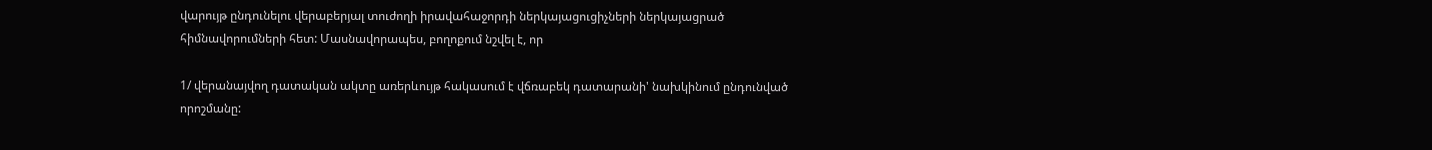վարույթ ընդունելու վերաբերյալ տուժողի իրավահաջորդի ներկայացուցիչների ներկայացրած հիմնավորումների հետ: Մասնավորապես, բողոքում նշվել է, որ

1/ վերանայվող դատական ակտը առերևույթ հակասում է վճռաբեկ դատարանի' նախկինում ընդունված որոշմանը: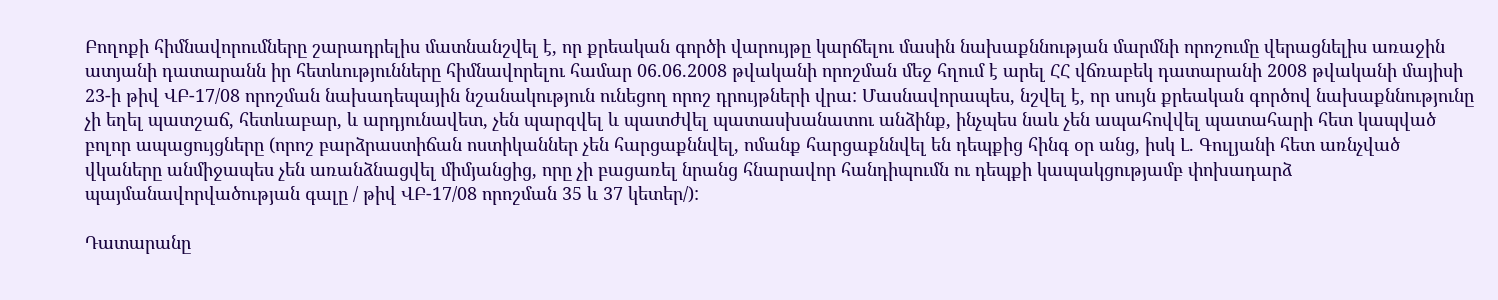Բողոքի հիմնավորումները շարադրելիս մատնանշվել է, որ քրեական գործի վարույթը կարճելու մասին նախաքննության մարմնի որոշումը վերացնելիս առաջին ատյանի դատարանն իր հետևությունները հիմնավորելու համար 06.06.2008 թվականի որոշման մեջ հղում է արել ՀՀ վճռաբեկ դատարանի 2008 թվականի մայիսի 23-ի թիվ ՎԲ-17/08 որոշման նախադեպային նշանակություն ունեցող որոշ դրույթների վրա: Մասնավորապես, նշվել է, որ սույն քրեական գործով նախաքննությունը չի եղել պատշաճ, հետևաբար, և արդյունավետ, չեն պարզվել և պատժվել պատասխանատու անձինք, ինչպես նաև չեն ապահովվել պատահարի հետ կապված բոլոր ապացույցները (որոշ բարձրաստիճան ոստիկաններ չեն հարցաքննվել, ոմանք հարցաքննվել են դեպքից հինգ օր անց, իսկ Լ. Գուլյանի հետ առնչված վկաները անմիջապես չեն առանձնացվել միմյանցից, որը չի բացառել նրանց հնարավոր հանդիպումն ու դեպքի կապակցությամբ փոխադարձ պայմանավորվածության գալը / թիվ ՎԲ-17/08 որոշման 35 և 37 կետեր/):

Դատարանը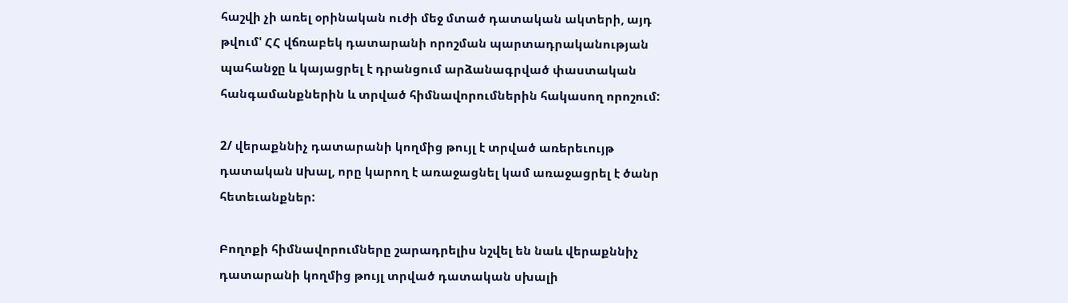հաշվի չի առել օրինական ուժի մեջ մտած դատական ակտերի, այդ թվում' ՀՀ վճռաբեկ դատարանի որոշման պարտադրականության պահանջը և կայացրել է դրանցում արձանագրված փաստական հանգամանքներին և տրված հիմնավորումներին հակասող որոշում:

2/ վերաքննիչ դատարանի կողմից թույլ է տրված առերեւույթ դատական uխալ, որը կարող է առաջացնել կամ առաջացրել է ծանր հետեւանքներ:

Բողոքի հիմնավորումները շարադրելիս նշվել են նաև վերաքննիչ դատարանի կողմից թույլ տրված դատական սխալի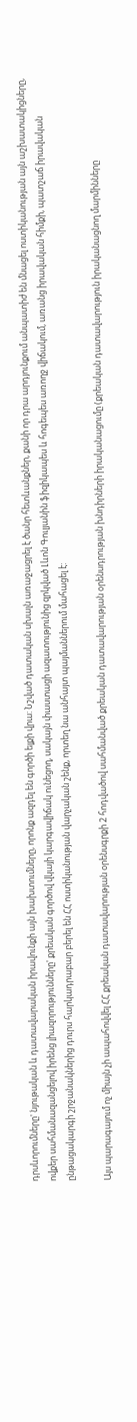դրսևորումները' նյութական և դատավարական իրավունքի այն խախտումները, որոնք ազդել են գործի ելքի վրա: Նշված դատական սխալն առաջացրել է ծանր հետևանքներ, քանի որ դրա արդյունքում անպատիժ են մնացել ոստիկանության այն աշխատակիցները, ովքեր սահմանազանցելով իրենց լիազորությունները' քրեական գործով վկայի կարգավիճակ ունեցող, սակայն փաստացի ազատությունից զրկված Լևոն Գուլյանին ֆիզիկապես և հոգեպես առողջ վիճակում, առանց իրավական հիմքի, պատշաճ իրավական ընթացակարգի շրջանակներից դուրս հարկադրաբար բերել են ՀՀ ոստիկանության վարչական շենք, որտեղ նա անհայտ պայմաններում մահացել է:

Այս պարագայում ոչ միայն չի ապահովվել ՀՀ քրեական դատավարության օրենսգրքի 2 հոդվածով սահմանված քրեական դատավարության օրենսդրության խնդիրների իրականացումը (քրեական դատավարություն իրականացնող մարմինները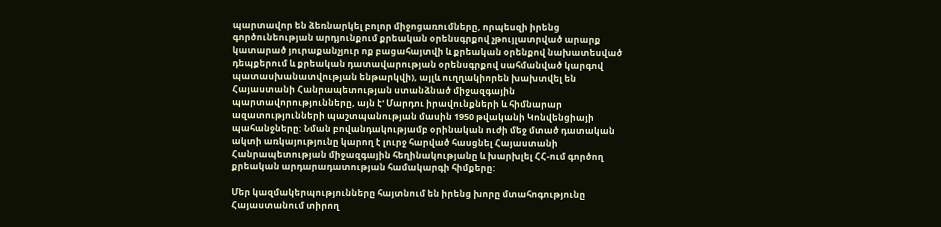պարտավոր են ձեռնարկել բոլոր միջոցառումները, որպեսզի իրենց գործունեության արդյունքում քրեական օրենսգրքով չթույլատրված արարք կատարած յուրաքանչյուր ոք բացահայտվի և քրեական օրենքով նախատեսված դեպքերում և քրեական դատավարության օրենսգրքով սահմանված կարգով պատասխանատվության ենթարկվի), այլև ուղղակիորեն խախտվել են Հայաստանի Հանրապետության ստանձնած միջազգային պարտավորությունները, այն է' Մարդու իրավունքների և հիմնարար ազատությունների պաշտպանության մասին 1950 թվականի Կոնվենցիայի պահանջները: Նման բովանդակությամբ օրինական ուժի մեջ մտած դատական ակտի առկայությունը կարող է լուրջ հարված հասցնել Հայաստանի Հանրապետության միջազգային հեղինակությանը և խարխլել ՀՀ-ում գործող քրեական արդարադատության համակարգի հիմքերը:

Մեր կազմակերպությունները հայտնում են իրենց խորը մտահոգությունը Հայաստանում տիրող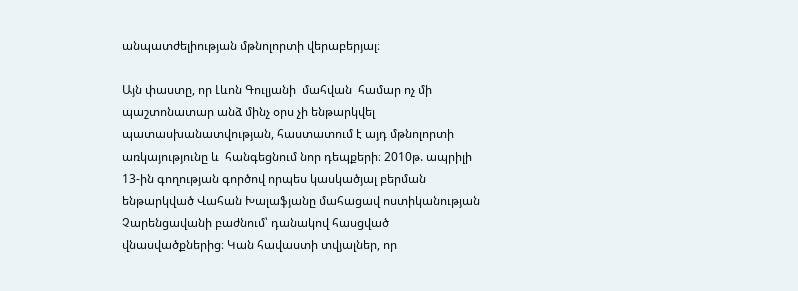անպատժելիության մթնոլորտի վերաբերյալ։

Այն փաստը, որ Լևոն Գուլյանի  մահվան  համար ոչ մի պաշտոնատար անձ մինչ օրս չի ենթարկվել պատասխանատվության, հաստատում է այդ մթնոլորտի առկայությունը և  հանգեցնում նոր դեպքերի։ 2010թ. ապրիլի 13-ին գողության գործով որպես կասկածյալ բերման ենթարկված Վահան Խալաֆյանը մահացավ ոստիկանության Չարենցավանի բաժնում՝ դանակով հասցված վնասվածքներից։ Կան հավաստի տվյալներ, որ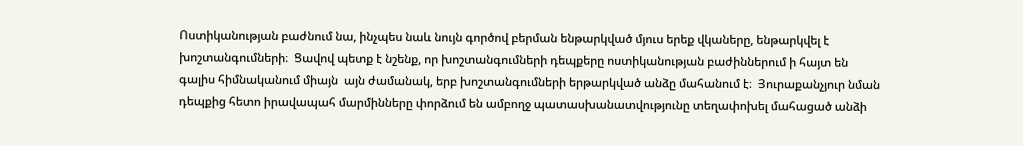Ոստիկանության բաժնում նա, ինչպես նաև նույն գործով բերման ենթարկված մյուս երեք վկաները, ենթարկվել է խոշտանգումների։  Ցավով պետք է նշենք, որ խոշտանգումների դեպքերը ոստիկանության բաժիններում ի հայտ են գալիս հիմնականում միայն  այն ժամանակ, երբ խոշտանգումների երթարկված անձը մահանում է։  Յուրաքանչյուր նման դեպքից հետո իրավապահ մարմինները փորձում են ամբողջ պատասխանատվությունը տեղափոխել մահացած անձի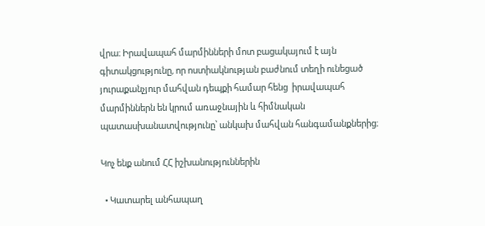վրա։ Իրավապահ մարմինների մոտ բացակայում է այն գիտակցությունը, որ ոստիակնության բաժնում տեղի ունեցած յուրաքանչյուր մահվան դեպքի համար հենց  իրավապահ մարմիններն են կրում առաջնային և հիմնական պատասխանատվությունը՝ անկախ մահվան հանգամանքներից։

Կոչ ենք անում ՀՀ իշխանություններին

  • Կատարել անհապաղ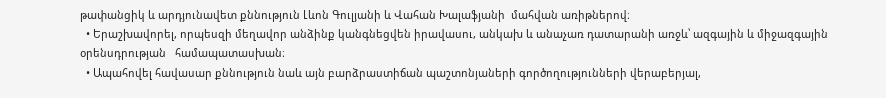թափանցիկ և արդյունավետ քննություն Լևոն Գուլյանի և Վահան Խալաֆյանի  մահվան առիթներով։
  • Երաշխավորել, որպեսզի մեղավոր անձինք կանգնեցվեն իրավասու, անկախ և անաչառ դատարանի առջև՝ ազգային և միջազգային օրենսդրության   համապատասխան։
  • Ապահովել հավասար քննություն նաև այն բարձրաստիճան պաշտոնյաների գործողությունների վերաբերյալ,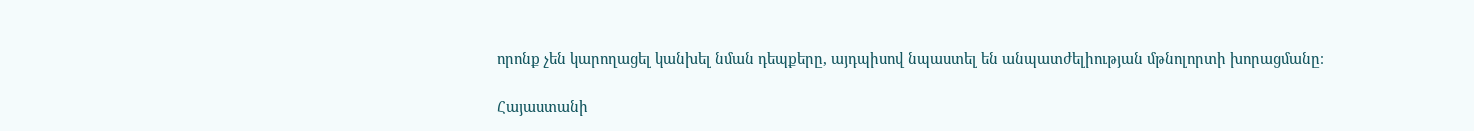որոնք չեն կարողացել կանխել նման դեպքերը, այդպիսով նպաստել են անպատժելիության մթնոլորտի խորացմանը։

Հայաստանի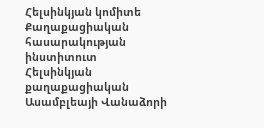Հելսինկյան կոմիտե
Քաղաքացիական հասարակության ինստիտուտ
Հելսինկյան քաղաքացիական Ասամբլեայի Վանաձորի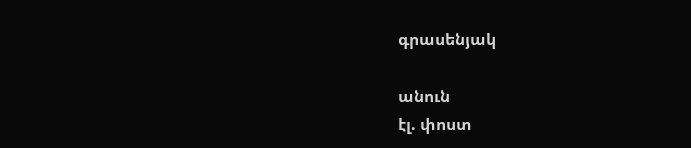գրասենյակ

անուն
էլ. փոստ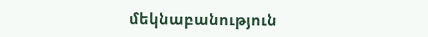մեկնաբանություն